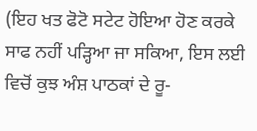(ਇਹ ਖਤ ਫੋਟੋ ਸਟੇਟ ਹੋਇਆ ਹੋਣ ਕਰਕੇ ਸਾਫ ਨਹੀਂ ਪੜ੍ਹਿਆ ਜਾ ਸਕਿਆ, ਇਸ ਲਈ ਵਿਚੋਂ ਕੁਝ ਅੰਸ਼ ਪਾਠਕਾਂ ਦੇ ਰੂ-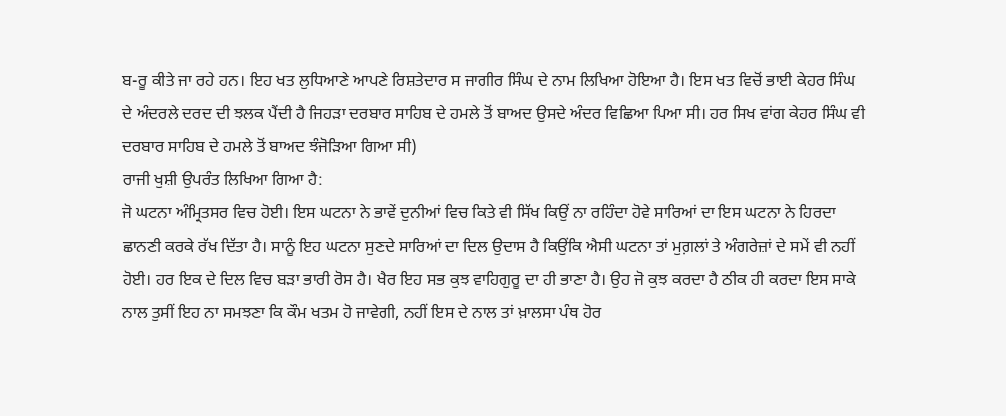ਬ-ਰੂ ਕੀਤੇ ਜਾ ਰਹੇ ਹਨ। ਇਹ ਖਤ ਲੁਧਿਆਣੇ ਆਪਣੇ ਰਿਸ਼ਤੇਦਾਰ ਸ ਜਾਗੀਰ ਸਿੰਘ ਦੇ ਨਾਮ ਲਿਖਿਆ ਹੋਇਆ ਹੈ। ਇਸ ਖਤ ਵਿਚੋਂ ਭਾਈ ਕੇਹਰ ਸਿੰਘ ਦੇ ਅੰਦਰਲੇ ਦਰਦ ਦੀ ਝਲਕ ਪੈਂਦੀ ਹੈ ਜਿਹੜਾ ਦਰਬਾਰ ਸਾਹਿਬ ਦੇ ਹਮਲੇ ਤੋਂ ਬਾਅਦ ਉਸਦੇ ਅੰਦਰ ਵਿਛਿਆ ਪਿਆ ਸੀ। ਹਰ ਸਿਖ ਵਾਂਗ ਕੇਹਰ ਸਿੰਘ ਵੀ ਦਰਬਾਰ ਸਾਹਿਬ ਦੇ ਹਮਲੇ ਤੋਂ ਬਾਅਦ ਝੰਜੋੜਿਆ ਗਿਆ ਸੀ)
ਰਾਜੀ ਖੁਸ਼ੀ ਉਪਰੰਤ ਲਿਖਿਆ ਗਿਆ ਹੈ:
ਜੋ ਘਟਨਾ ਅੰਮ੍ਰਿਤਸਰ ਵਿਚ ਹੋਈ। ਇਸ ਘਟਨਾ ਨੇ ਭਾਵੇਂ ਦੁਨੀਆਂ ਵਿਚ ਕਿਤੇ ਵੀ ਸਿੱਖ ਕਿਉਂ ਨਾ ਰਹਿੰਦਾ ਹੋਵੇ ਸਾਰਿਆਂ ਦਾ ਇਸ ਘਟਨਾ ਨੇ ਹਿਰਦਾ ਛਾਨਣੀ ਕਰਕੇ ਰੱਖ ਦਿੱਤਾ ਹੈ। ਸਾਨੂੰ ਇਹ ਘਟਨਾ ਸੁਣਦੇ ਸਾਰਿਆਂ ਦਾ ਦਿਲ ਉਦਾਸ ਹੈ ਕਿਉਂਕਿ ਐਸੀ ਘਟਨਾ ਤਾਂ ਮੁਗ਼ਲਾਂ ਤੇ ਅੰਗਰੇਜ਼ਾਂ ਦੇ ਸਮੇਂ ਵੀ ਨਹੀਂ ਹੋਈ। ਹਰ ਇਕ ਦੇ ਦਿਲ ਵਿਚ ਬੜਾ ਭਾਰੀ ਰੋਸ ਹੈ। ਖੈਰ ਇਹ ਸਭ ਕੁਝ ਵਾਹਿਗੁਰੂ ਦਾ ਹੀ ਭਾਣਾ ਹੈ। ਉਹ ਜੋ ਕੁਝ ਕਰਦਾ ਹੈ ਠੀਕ ਹੀ ਕਰਦਾ ਇਸ ਸਾਕੇ ਨਾਲ ਤੁਸੀਂ ਇਹ ਨਾ ਸਮਝਣਾ ਕਿ ਕੌਮ ਖਤਮ ਹੋ ਜਾਵੇਗੀ, ਨਹੀਂ ਇਸ ਦੇ ਨਾਲ ਤਾਂ ਖ਼ਾਲਸਾ ਪੰਥ ਹੋਰ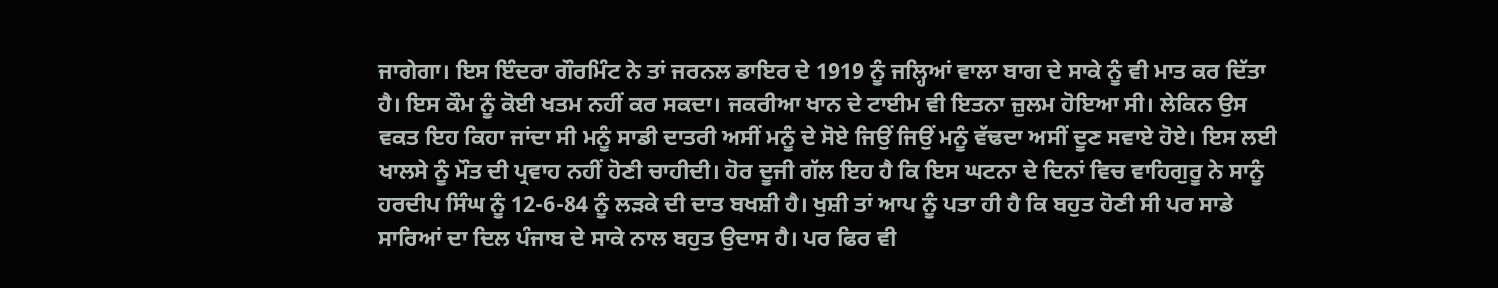ਜਾਗੇਗਾ। ਇਸ ਇੰਦਰਾ ਗੌਰਮਿੰਟ ਨੇ ਤਾਂ ਜਰਨਲ ਡਾਇਰ ਦੇ 1919 ਨੂੰ ਜਲ੍ਹਿਆਂ ਵਾਲਾ ਬਾਗ ਦੇ ਸਾਕੇ ਨੂੰ ਵੀ ਮਾਤ ਕਰ ਦਿੱਤਾ ਹੈ। ਇਸ ਕੌਮ ਨੂੰ ਕੋਈ ਖਤਮ ਨਹੀਂ ਕਰ ਸਕਦਾ। ਜਕਰੀਆ ਖਾਨ ਦੇ ਟਾਈਮ ਵੀ ਇਤਨਾ ਜ਼ੁਲਮ ਹੋਇਆ ਸੀ। ਲੇਕਿਨ ਉਸ ਵਕਤ ਇਹ ਕਿਹਾ ਜਾਂਦਾ ਸੀ ਮਨੂੰ ਸਾਡੀ ਦਾਤਰੀ ਅਸੀਂ ਮਨੂੰ ਦੇ ਸੋਏ ਜਿਉਂ ਜਿਉਂ ਮਨੂੰ ਵੱਢਦਾ ਅਸੀਂ ਦੂਣ ਸਵਾਏ ਹੋਏ। ਇਸ ਲਈ ਖਾਲਸੇ ਨੂੰ ਮੌਤ ਦੀ ਪ੍ਰਵਾਹ ਨਹੀਂ ਹੋਣੀ ਚਾਹੀਦੀ। ਹੋਰ ਦੂਜੀ ਗੱਲ ਇਹ ਹੈ ਕਿ ਇਸ ਘਟਨਾ ਦੇ ਦਿਨਾਂ ਵਿਚ ਵਾਹਿਗੁਰੂ ਨੇ ਸਾਨੂੰ ਹਰਦੀਪ ਸਿੰਘ ਨੂੰ 12-6-84 ਨੂੰ ਲੜਕੇ ਦੀ ਦਾਤ ਬਖਸ਼ੀ ਹੈ। ਖੁਸ਼ੀ ਤਾਂ ਆਪ ਨੂੰ ਪਤਾ ਹੀ ਹੈ ਕਿ ਬਹੁਤ ਹੋਣੀ ਸੀ ਪਰ ਸਾਡੇ ਸਾਰਿਆਂ ਦਾ ਦਿਲ ਪੰਜਾਬ ਦੇ ਸਾਕੇ ਨਾਲ ਬਹੁਤ ਉਦਾਸ ਹੈ। ਪਰ ਫਿਰ ਵੀ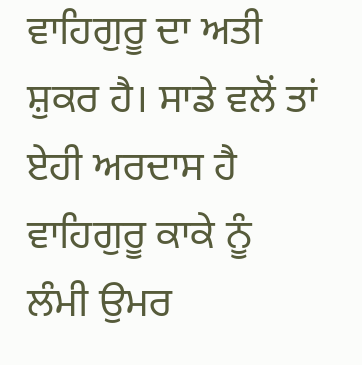ਵਾਹਿਗੁਰੂ ਦਾ ਅਤੀ ਸ਼ੁਕਰ ਹੈ। ਸਾਡੇ ਵਲੋਂ ਤਾਂ ਏਹੀ ਅਰਦਾਸ ਹੈ ਵਾਹਿਗੁਰੂ ਕਾਕੇ ਨੂੰ ਲੰਮੀ ਉਮਰ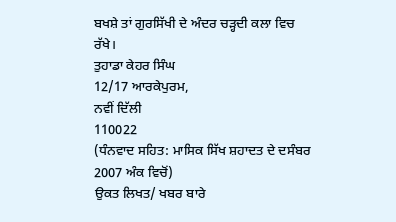ਬਖਸ਼ੇ ਤਾਂ ਗੁਰਸਿੱਖੀ ਦੇ ਅੰਦਰ ਚੜ੍ਹਦੀ ਕਲਾ ਵਿਚ ਰੱਖੇ।
ਤੁਹਾਡਾ ਕੇਹਰ ਸਿੰਘ
12/17 ਆਰਕੇਪੁਰਮ,
ਨਵੀਂ ਦਿੱਲੀ
110022
(ਧੰਨਵਾਦ ਸਹਿਤ: ਮਾਸਿਕ ਸਿੱਖ ਸ਼ਹਾਦਤ ਦੇ ਦਸੰਬਰ 2007 ਅੰਕ ਵਿਚੋਂ)
ਉਕਤ ਲਿਖਤ/ ਖਬਰ ਬਾਰੇ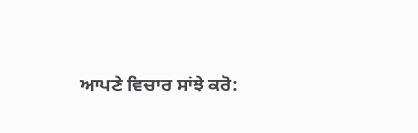ਆਪਣੇ ਵਿਚਾਰ ਸਾਂਝੇ ਕਰੋ: